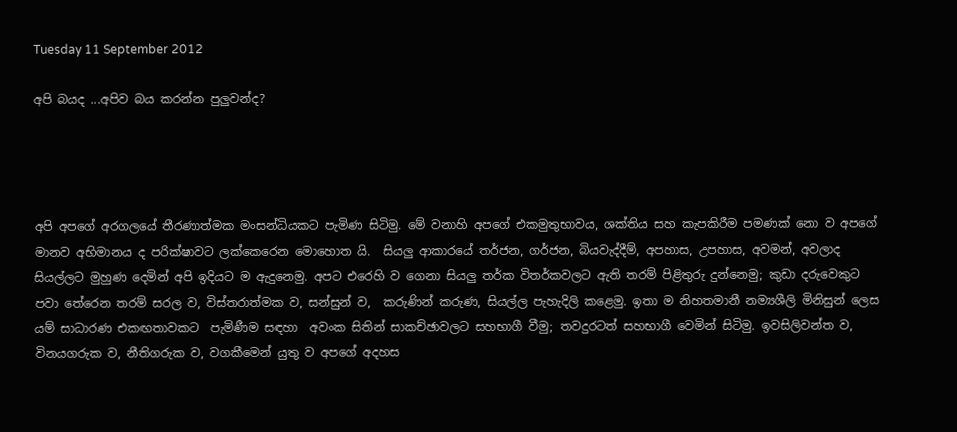Tuesday 11 September 2012

අපි බයද ...අපිව බය කරන්න පුලුවන්ද?




අපි අපගේ අරගලයේ තීරණාත්මක මංසන්ධියකට පැමිණ සිටිමු. මේ වනාහි අපගේ එකමුතුභාවය, ශක්තිය සහ කැපකිරීම පමණක් නො ව අපගේ මානව අභිමානය ද පරික්ෂාවට ලක්කෙරෙන මොහොත යි.  සියලු ආකාරයේ තර්ජන, ගර්ජන, බියවැද්දීම්, අපහාස, උපහාස, අවමන්, අවලාද සියල්ලට මුහුණ දෙමින් අපි ඉදියට ම ඇදුනෙමු. අපට එරෙහි ව ගෙනා සියලු තර්ක විතර්කවලට ඇති තරම් පිළිතුරු දුන්නෙමු; කුඩා දරුවෙකුට පවා තේරෙන තරම් සරල ව, විස්තරාත්මක ව, සන්සුන් ව,  කරුණින් කරුණ, සියල්ල පැහැදිලි කළෙමු. ඉතා ම නිහතමානී නම්‍යශීලි මිනිසුන් ලෙස යම් සාධාරණ එකඟතාවකට  පැමිණීම සඳහා  අවංක සිතින් සාකච්ඡාවලට සහභාගී වීමු; තවදුරටත් සහභාගී වෙමින් සිටිමු. ඉවසිලිවන්ත ව, විනයගරුක ව, නීතිගරුක ව, වගකීමෙන් යුතු ව අපගේ අදහස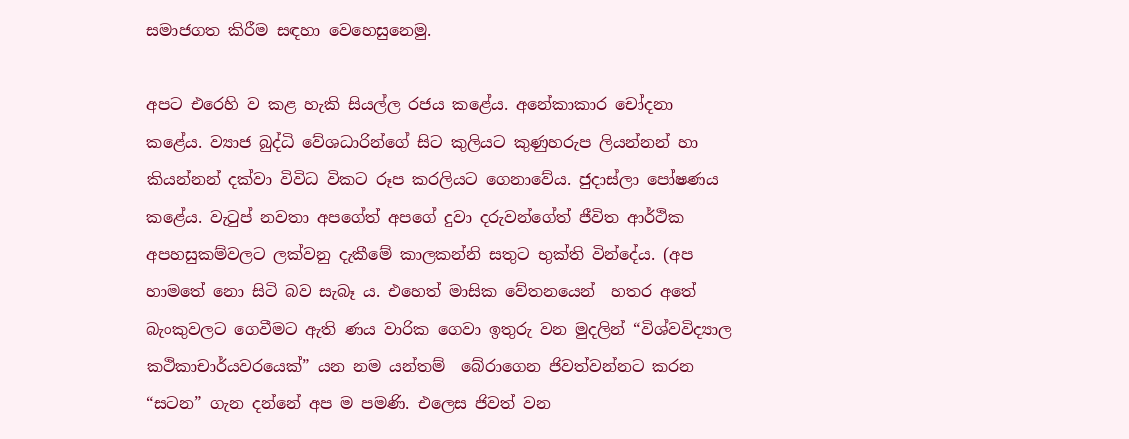සමාජගත කිරීම සඳහා වෙහෙසුනෙමු.

අපට එරෙහි ව කළ හැකි සියල්ල රජය කළේය. අනේකාකාර චෝදනා කළේය. ව්‍යාජ බුද්ධි වේශධාරින්ගේ සිට කුලියට කුණුහරුප ලියන්නන් හා කියන්නන් දක්වා විවිධ විකට රූප කරලියට ගෙනාවේය. ජුදාස්ලා පෝෂණය කළේය. වැටුප් නවතා අපගේත් අපගේ දුවා දරුවන්ගේත් ජීවිත ආර්ථික අපහසුකම්වලට ලක්වනු දැකීමේ කාලකන්නි සතුට භුක්ති වින්දේය. (අප හාමතේ නො සිටි බව සැබෑ ය. එහෙත් මාසික වේතනයෙන්  හතර අතේ බැංකුවලට ගෙවීමට ඇති ණය වාරික ගෙවා ඉතුරු වන මුදලින් “විශ්වවිද්‍යාල කථිකාචාර්යවරයෙක්” යන නම යන්තම්  බේරාගෙන ජිවත්වන්නට කරන “සටන” ගැන දන්නේ අප ම පමණි. එලෙස ජිවත් වන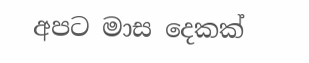අපට මාස දෙකක්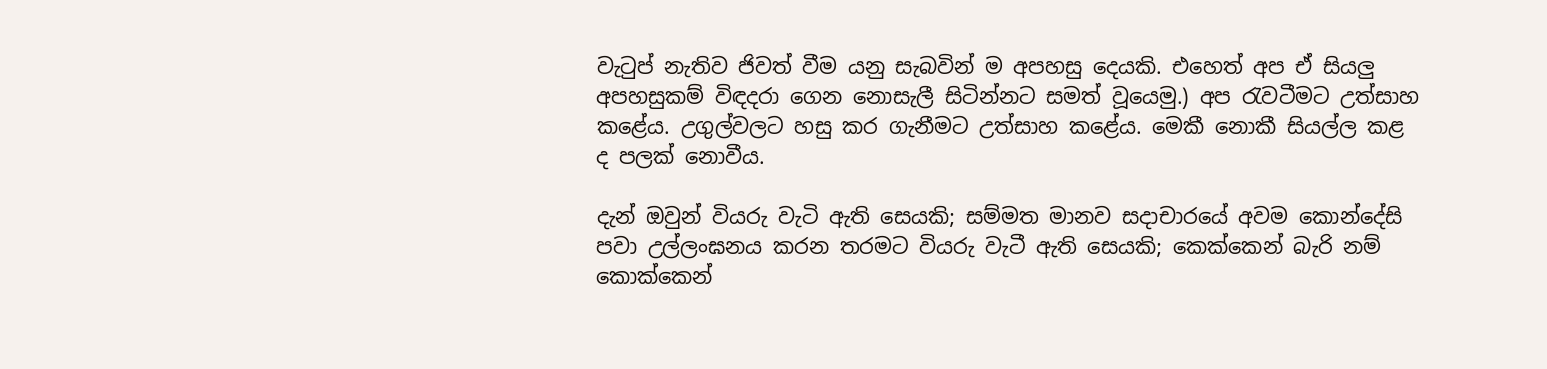වැටුප් නැතිව ජිවත් වීම යනු සැබවින් ම අපහසු දෙයකි. එහෙත් අප ඒ සියලු අපහසුකම් විඳදරා ගෙන නොසැලී සිටින්නට සමත් වූයෙමු.) අප රැවටීමට උත්සාහ කළේය. උගුල්වලට හසු කර ගැනීමට උත්සාහ කළේය. මෙකී නොකී සියල්ල කළ ද පලක් නොවීය.

දැන් ඔවුන් වියරු වැටි ඇති සෙයකි; සම්මත මානව සදාචාරයේ අවම කොන්දේසි පවා උල්ලංඝනය කරන තරමට වියරු වැටී ඇති සෙයකි; කෙක්කෙන් බැරි නම් කොක්කෙන්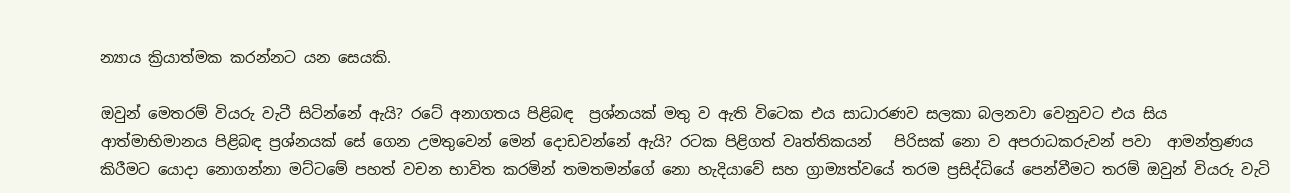න්‍යාය ක්‍රියාත්මක කරන්නට යන සෙයකි.

ඔවුන් මෙතරම් වියරු වැටී සිටින්නේ ඇයි? රටේ අනාගතය පිළිබඳ  ප්‍රශ්නයක් මතු ව ඇති විටෙක එය සාධාරණව සලකා බලනවා වෙනුවට එය සිය ආත්මාභිමානය පිළිබඳ ප්‍රශ්නයක් සේ ගෙන උමතුවෙන් මෙන් දොඩවන්නේ ඇයි? රටක පිළිගත් වෘත්තිකයන්   පිරිසක් නො ව අපරාධකරුවන් පවා  ආමන්ත්‍රණය කිරීමට යොදා නොගන්නා මට්ටමේ පහත් වචන භාවිත කරමින් තමතමන්ගේ නො හැදියාවේ සහ ග්‍රාම්‍යත්වයේ තරම ප්‍රසිද්ධියේ පෙන්වීමට තරම් ඔවුන් වියරු වැටි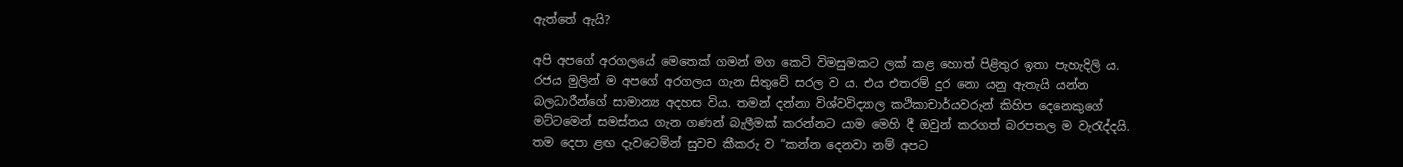ඇත්තේ ඇයි?

අපි අපගේ අරගලයේ මෙතෙක් ගමන් මග කෙටි විමසුමකට ලක් කළ හොත් පිළිතුර ඉතා පැහැදිලි ය. රජය මුලින් ම අපගේ අරගලය ගැන සිතුවේ සරල ව ය. එය එතරම් දුර නො යනු ඇතැයි යන්න බලධාරීන්ගේ සාමාන්‍ය අදහස විය. තමන් දන්නා විශ්වවිද්‍යාල කථිකාචාර්යවරුන් කිහිප දෙනෙකුගේ මට්ටමෙන් සමස්තය ගැන ගණන් බැලීමක් කරන්නට යාම මෙහි දී ඔවුන් කරගත් බරපතල ම වැරැද්දයි. තම දෙපා ළඟ දැවටෙමින් සුවච කීකරු ව “කන්න දෙනවා නම් අපට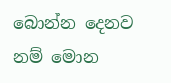බොන්න දෙනව නම් මොන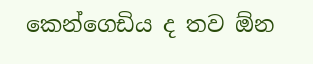කෙන්ගෙඩිය ද තව ඕන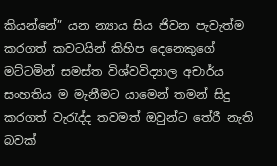කියන්නේ” යන න්‍යාය සිය ජිවන පැවැත්ම කරගත් කවටයින් කිහිප දෙනෙකුගේ මට්ටමින් සමස්ත විශ්වවිද්‍යාල අචාර්ය සංහතිය ම මැනීමට යාමෙන් තමන් සිදු කරගත් වැරැද්ද තවමත් ඔවුන්ට තේරී නැති බවක්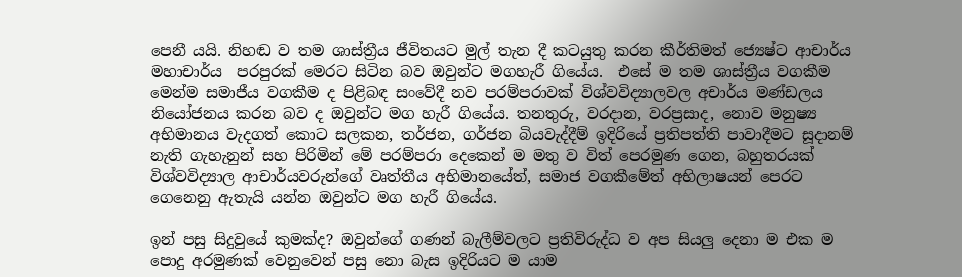පෙනී යයි. නිහඬ ව තම ශාස්ත්‍රීය ජීවිතයට මුල් තැන දී කටයුතු කරන කීර්තිමත් ජ්‍යෙෂ්ට ආචාර්ය මහාචාර්ය  පරපුරක් මෙරට සිටින බව ඔවුන්ට මගහැරී ගියේය.  එසේ ම තම ශාස්ත්‍රීය වගකීම මෙන්ම සමාජීය වගකීම ද පිළිබඳ සංවේදී නව පරම්පරාවක් විශ්වවිද්‍යාලවල අචාර්ය මණ්ඩලය නියෝජනය කරන බව ද ඔවුන්ට මග හැරී ගියේය. තනතුරු, වරදාන, වරප්‍රසාද, නොව මනුෂ්‍ය අභිමානය වැදගත් කොට සලකන, තර්ජන, ගර්ජන බියවැද්දීම් ඉදිරියේ ප්‍රතිපත්ති පාවාදීමට සූදානම් නැති ගැහැනුන් සහ පිරිමින් මේ පරම්පරා දෙකෙන් ම මතු ව විත් පෙරමුණ ගෙන, බහුතරයක් විශ්වවිද්‍යාල ආචාර්යවරුන්ගේ වෘත්තීය අභිමානයේත්, සමාජ වගකීමේත් අභිලාෂයන් පෙරට ගෙනෙනු ඇතැයි යන්න ඔවුන්ට මග හැරී ගියේය.

ඉන් පසු සිදුවුයේ කුමක්ද? ඔවුන්ගේ ගණන් බැලීම්වලට ප්‍රතිවිරුද්ධ ව අප සියලු දෙනා ම එක ම පොදු අරමුණක් වෙනුවෙන් පසු නො බැස ඉදිරියට ම යාම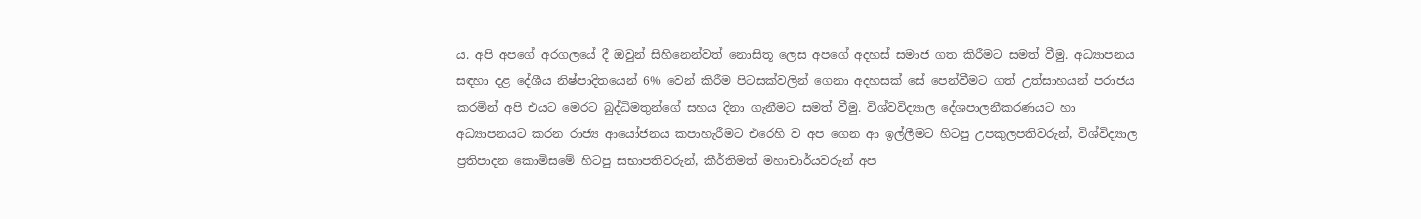ය. අපි අපගේ අරගලයේ දී ඔවුන් සිහිනෙන්වත් නොසිතූ ලෙස අපගේ අදහස් සමාජ ගත කිරීමට සමත් වීමු. අධ්‍යාපනය සඳහා දළ දේශීය නිෂ්පාදිතයෙන් 6% වෙන් කිරීම පිටසක්වලින් ගෙනා අදහසක් සේ පෙන්වීමට ගත් උත්සාහයන් පරාජය කරමින් අපි එයට මෙරට බුද්ධිමතුන්ගේ සහය දිනා ගැනීමට සමත් වීමු. විශ්වවිද්‍යාල දේශපාලනීකරණයට හා අධ්‍යාපනයට කරන රාජ්‍ය ආයෝජනය කපාහැරීමට එරෙහි ව අප ගෙන ආ ඉල්ලීමට හිටපු උපකුලපතිවරුන්, විශ්විද්‍යාල ප්‍රතිපාදන කොමිසමේ හිටපු සභාපතිවරුන්, කීර්තිමත් මහාචාර්යවරුන් අප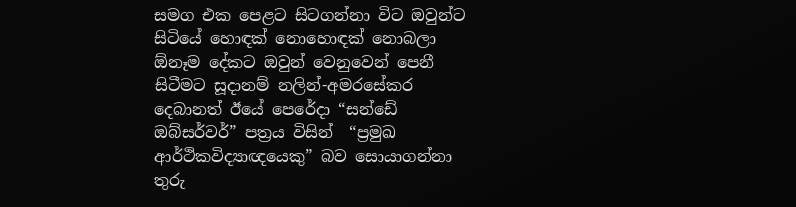සමග එක පෙළට සිටගන්නා විට ඔවුන්ට සිටියේ හොඳක් නොහොඳක් නොබලා ඕනෑම දේකට ඔවුන් වෙනුවෙන් පෙනී සිටීමට සූදානම් නලින්-අමරසේකර දෙබානත් ඊයේ පෙරේදා “සන්ඩේ ඔබ්සර්වර්” පත්‍රය විසින්  “ප්‍රමුඛ ආර්ථිකවිද්‍යාඥයෙකු” බව සොයාගන්නා තුරු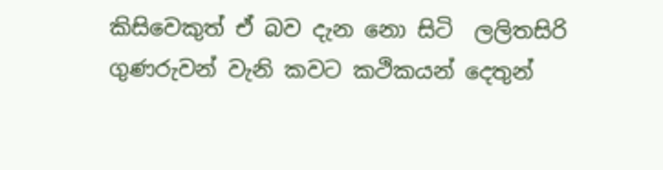කිසිවෙකුත් ඒ බව දැන නො සිටි  ලලිතසිරි ගුණරුවන් වැනි කවට කථිකයන් දෙතුන්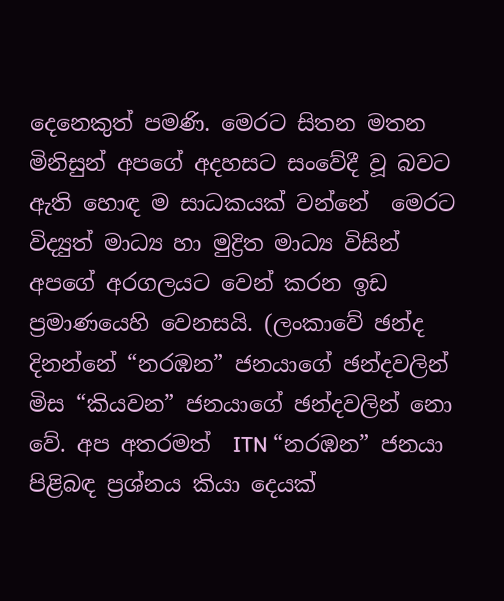දෙනෙකුත් පමණි. මෙරට සිතන මතන මිනිසුන් අපගේ අදහසට සංවේදී වූ බවට ඇති හොඳ ම සාධකයක් වන්නේ  මෙරට විද්‍යුත් මාධ්‍ය හා මුද්‍රිත මාධ්‍ය විසින් අපගේ අරගලයට වෙන් කරන ඉඩ ප්‍රමාණයෙහි වෙනසයි. (ලංකාවේ ඡන්ද දිනන්නේ “නරඹන” ජනයාගේ ඡන්දවලින් මිස “කියවන” ජනයාගේ ඡන්දවලින් නො වේ. අප අතරමත්  ITN “නරඹන” ජනයා පිළිබඳ ප්‍රශ්නය කියා දෙයක්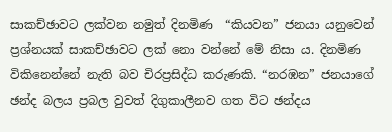සාකච්ඡාවට ලක්වන නමුත් දිනමිණ  “කියවන” ජනයා යනුවෙන් ප්‍රශ්නයක් සාකච්ඡාවට ලක් නො වන්නේ මේ නිසා ය. දිනමිණ විකිනෙන්නේ නැති බව චිරප්‍රසිද්ධ කරුණකි. “නරඹන” ජනයාගේ ඡන්ද බලය ප්‍රබල වුවත් දිගුකාලීනව ගත විට ඡන්දය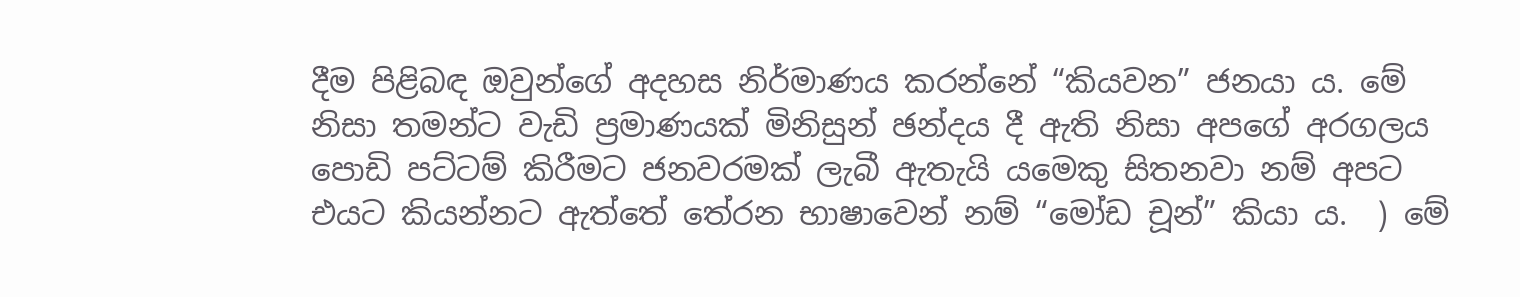දීම පිළිබඳ ඔවුන්ගේ අදහස නිර්මාණය කරන්නේ “කියවන” ජනයා ය. මේ නිසා තමන්ට වැඩි ප්‍රමාණයක් මිනිසුන් ඡන්දය දී ඇති නිසා අපගේ අරගලය පොඩි පට්ටම් කිරීමට ජනවරමක් ලැබී ඇතැයි යමෙකු සිතනවා නම් අපට එයට කියන්නට ඇත්තේ තේරන භාෂාවෙන් නම් “මෝඩ චූන්” කියා ය.  ) මේ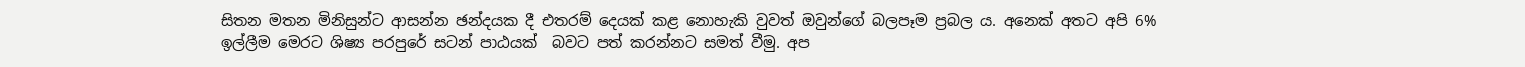සිතන මතන මිනිසුන්ට ආසන්න ඡන්දයක දී එතරම් දෙයක් කළ නොහැකි වුවත් ඔවුන්ගේ බලපෑම ප්‍රබල ය. අනෙක් අතට අපි 6% ඉල්ලීම මෙරට ශිෂ්‍ය පරපුරේ සටන් පාඨයක්  බවට පත් කරන්නට සමත් වීමු. අප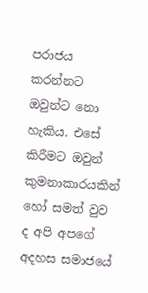පරාජය කරන්නට ඔවුන්ට නො හැකිය. එසේ කිරීමට ඔවුන් කුමනාකාරයකින් හෝ සමත් වුව ද අපි අපගේ අදහස සමාජයේ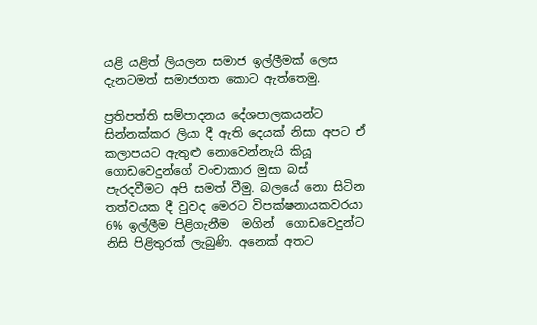යළි යළිත් ලියලන සමාජ ඉල්ලීමක් ලෙස දැනටමත් සමාජගත කොට ඇත්තෙමු.

ප්‍රතිපත්ති සම්පාදනය දේශපාලකයන්ට සින්නක්කර ලියා දී ඇති දෙයක් නිසා අපට ඒ කලාපයට ඇතුළු නොවෙන්නැයි කියූ ගොඩවෙදුන්ගේ වංචාකාර මුසා බස් පැරදවීමට අපි සමත් වීමු. බලයේ නො සිටින තත්වයක දී වුවද මෙරට විපක්ෂනායකවරයා 6% ඉල්ලීම පිළිගැනීම  මගින්  ගොඩවෙදුන්ට නිසි පිළිතුරක් ලැබුණි. අනෙක් අතට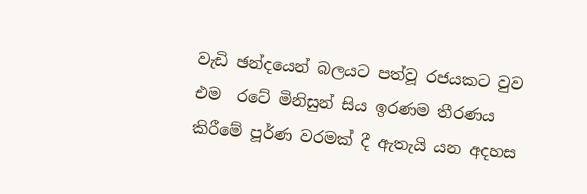වැඩි ඡන්දයෙන් බලයට පත්වූ රජයකට වුව එම  රටේ මිනිසුන් සිය ඉරණම තීරණය කිරීමේ පූර්ණ වරමක් දී ඇතැයි යන අදහස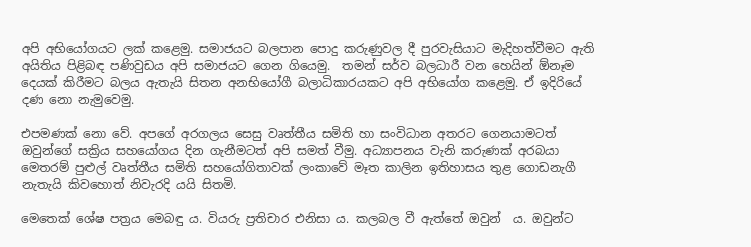අපි අභියෝගයට ලක් කළෙමු. සමාජයට බලපාන පොදු කරුණුවල දී පුරවැසියාට මැදිහත්වීමට ඇති අයිතිය පිළිබඳ පණිවුඩය අපි සමාජයට ගෙන ගියෙමු.  තමන් සර්ව බලධාරී වන හෙයින් ඕනෑම දෙයක් කිරීමට බලය ඇතැයි සිතන අනභියෝගී බලාධිකාරයකට අපි අභියෝග කළෙමු. ඒ ඉදිරියේ  දණ නො නැමුවෙමු.

එපමණක් නො වේ. අපගේ අරගලය සෙසු වෘත්තීය සමිති හා සංවිධාන අතරට ගෙනයාමටත් ඔවුන්ගේ සක්‍රිය සහයෝගය දින ගැනීමටත් අපි සමත් වීමු. අධ්‍යාපනය වැනි කරුණක් අරබයා මෙතරම් පුළුල් වෘත්තීය සමිති සහයෝගිතාවක් ලංකාවේ මෑත කාලින ඉතිහාසය තුළ ගොඩනැගී නැතැයි කිවහොත් නිවැරදි යයි සිතමි.

මෙතෙක් ශේෂ පත්‍රය මෙබඳු ය. වියරු ප්‍රතිචාර එනිසා ය. කලබල වී ඇත්තේ ඔවුන්  ය. ඔවුන්ට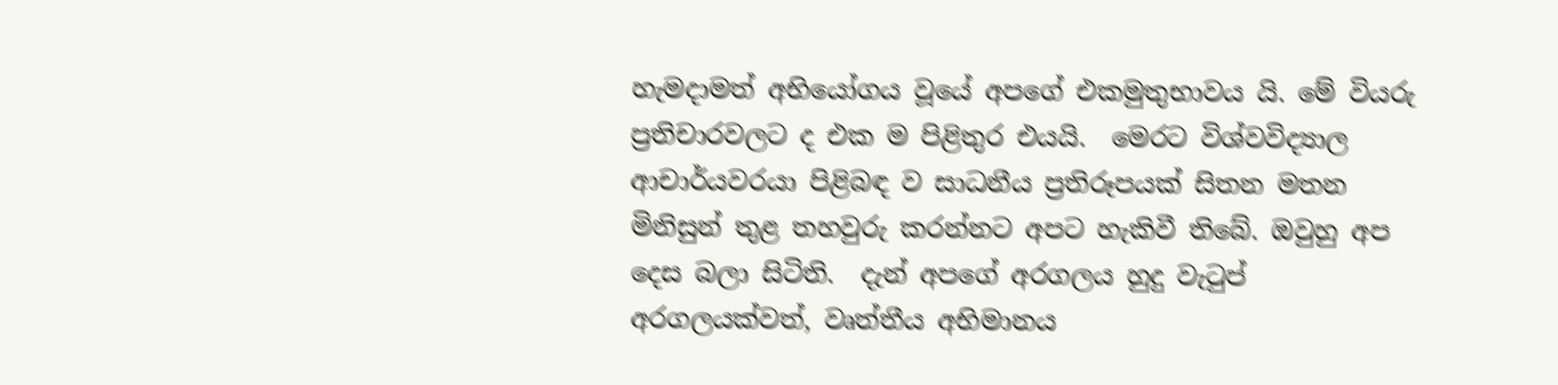හැමදාමත් අභියෝගය වූයේ අපගේ එකමුතුභාවය යි. මේ වියරු ප්‍රතිචාරවලට ද එක ම පිළිතුර එයයි.  මෙරට විශ්වවිද්‍යාල ආචාර්යවරයා පිළිබඳ ව සාධනීය ප්‍රතිරූපයක් සිතන මතන මිනිසුන් තුළ තහවුරු කරන්නට අපට හැකිවී තිබේ. ඔවුහු අප දෙස බලා සිටිති.  දැන් අපගේ අරගලය හුදු වැටුප් අරගලයක්වත්, වෘත්තීය අභිමානය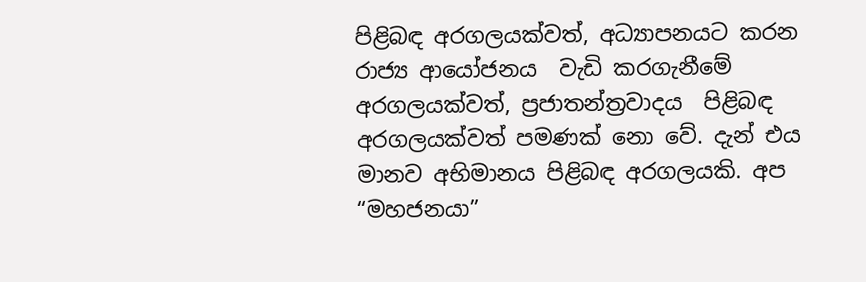පිළිබඳ අරගලයක්වත්, අධ්‍යාපනයට කරන රාජ්‍ය ආයෝජනය  වැඩි කරගැනීමේ අරගලයක්වත්, ප්‍රජාතන්ත්‍රවාදය  පිළිබඳ අරගලයක්වත් පමණක් නො වේ. දැන් එය මානව අභිමානය පිළිබඳ අරගලයකි. අප “මහජනයා”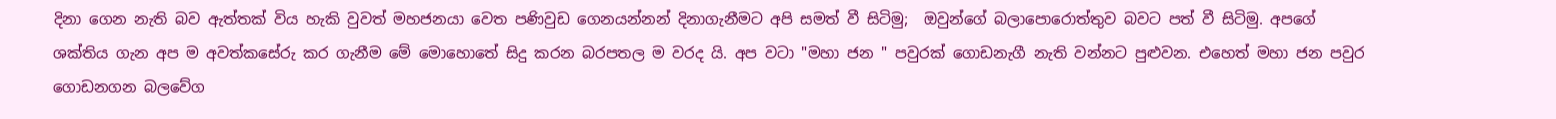දිනා ගෙන නැති බව ඇත්තක් විය හැකි වුවත් මහජනයා වෙත පණිවුඩ ගෙනයන්නන් දිනාගැනීමට අපි සමත් වී සිටිමු;  ඔවුන්ගේ බලාපොරොත්තුව බවට පත් වී සිටිමු. අපගේ ශක්තිය ගැන අප ම අවත්කසේරු කර ගැනීම මේ මොහොතේ සිදු කරන බරපතල ම වරද යි. අප වටා "මහා ජන " පවුරක් ගොඩනැගී නැති වන්නට පුළුවන. එහෙත් මහා ජන පවුර ගොඩනගන බලවේග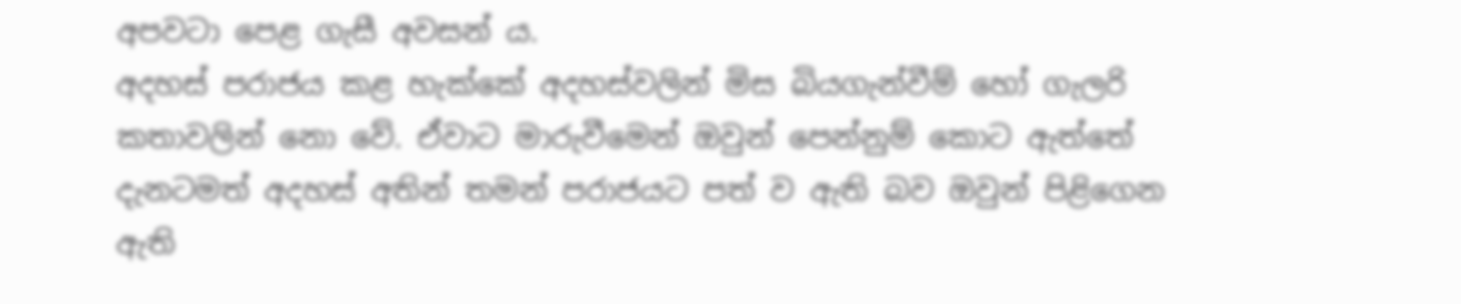අපවටා පෙළ ගැසී අවසන් ය.
අදහස් පරාජය කළ හැක්කේ අදහස්වලින් මිස බියගැන්වීම් හෝ ගැලරි කතාවලින් නො වේ. ඒවාට මාරුවීමෙන් ඔවුන් පෙන්නුම් කොට ඇත්තේ දැනටමත් අදහස් අතින් තමන් පරාජයට පත් ව ඇති බව ඔවුන් පිළිගෙන ඇති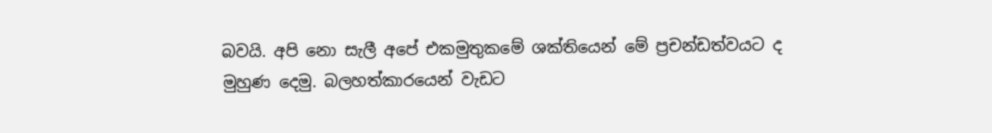බවයි. අපි නො සැලී අපේ එකමුතුකමේ ශක්තියෙන් මේ ප්‍රචන්ඩත්වයට ද මුහුණ දෙමු. බලහත්කාරයෙන් වැඩට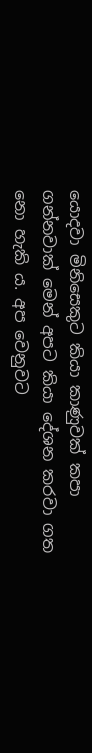යොදවා මිනිසෙකුට කියා කාණුවක් කපා ගන්නවාක් මෙන් අපට කියා දේශන කරවා ගත නො හැකි ය. අප වෙනුවට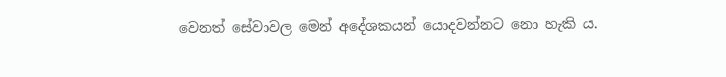වෙනත් සේවාවල මෙන් අදේශකයන් යොදවන්නට නො හැකි ය.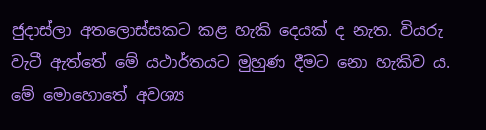ජුදාස්ලා අතලොස්සකට කළ හැකි දෙයක් ද නැත. වියරු වැටී ඇත්තේ මේ යථාර්තයට මුහුණ දීමට නො හැකිව ය. මේ මොහොතේ අවශ්‍ය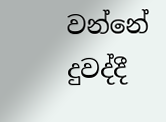වන්නේ දුවද්දී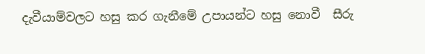දැවීයාම්වලට හසු කර ගැනීමේ උපායන්ට හසු නොවී  සීරු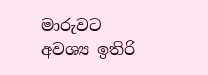මාරුවට අවශ්‍ය ඉතිරි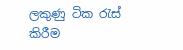ලකුණු ටික රැස් කිරීම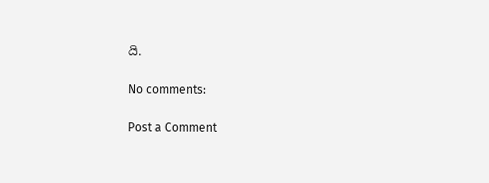යි.

No comments:

Post a Comment